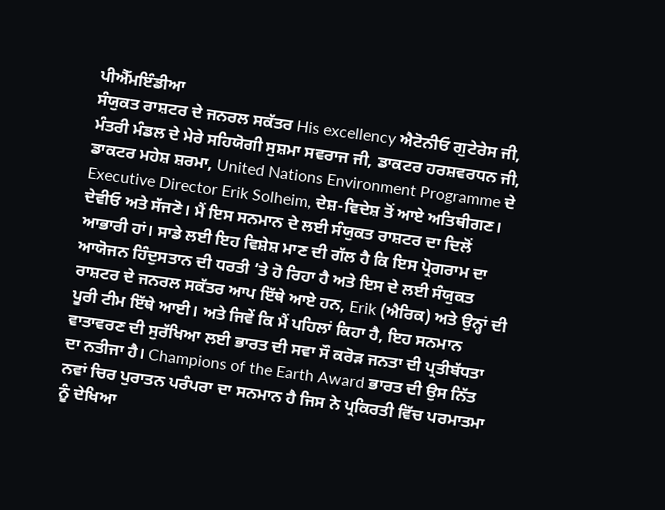ਪੀਐੱਮਇੰਡੀਆ
ਸੰਯੁਕਤ ਰਾਸ਼ਟਰ ਦੇ ਜਨਰਲ ਸਕੱਤਰ His excellency ਐਟੋਨੀਓ ਗੁਟੇਰੇਸ ਜੀ, ਮੰਤਰੀ ਮੰਡਲ ਦੇ ਮੇਰੇ ਸਹਿਯੋਗੀ ਸੁਸ਼ਮਾ ਸਵਰਾਜ ਜੀ, ਡਾਕਟਰ ਹਰਸ਼ਵਰਧਨ ਜੀ, ਡਾਕਟਰ ਮਹੇਸ਼ ਸ਼ਰਮਾ, United Nations Environment Programme ਦੇ Executive Director Erik Solheim, ਦੇਸ਼-ਵਿਦੇਸ਼ ਤੋਂ ਆਏ ਅਤਿਥੀਗਣ।
ਦੇਵੀਓ ਅਤੇ ਸੱਜਣੋ। ਮੈਂ ਇਸ ਸਨਮਾਨ ਦੇ ਲਈ ਸੰਯੁਕਤ ਰਾਸ਼ਟਰ ਦਾ ਦਿਲੋਂ ਆਭਾਰੀ ਹਾਂ। ਸਾਡੇ ਲਈ ਇਹ ਵਿਸ਼ੇਸ਼ ਮਾਣ ਦੀ ਗੱਲ ਹੈ ਕਿ ਇਸ ਪ੍ਰੋਗਰਾਮ ਦਾ ਆਯੋਜਨ ਹਿੰਦੁਸਤਾਨ ਦੀ ਧਰਤੀ ’ਤੇ ਹੋ ਰਿਹਾ ਹੈ ਅਤੇ ਇਸ ਦੇ ਲਈ ਸੰਯੁਕਤ ਰਾਸ਼ਟਰ ਦੇ ਜਨਰਲ ਸਕੱਤਰ ਆਪ ਇੱਥੇ ਆਏ ਹਨ, Erik (ਐਰਿਕ) ਅਤੇ ਉਨ੍ਹਾਂ ਦੀ ਪੂਰੀ ਟੀਮ ਇੱਥੇ ਆਈ। ਅਤੇ ਜਿਵੇਂ ਕਿ ਮੈਂ ਪਹਿਲਾਂ ਕਿਹਾ ਹੈ, ਇਹ ਸਨਮਾਨ ਵਾਤਾਵਰਣ ਦੀ ਸੁਰੱਖਿਆ ਲਈ ਭਾਰਤ ਦੀ ਸਵਾ ਸੌ ਕਰੋੜ ਜਨਤਾ ਦੀ ਪ੍ਰਤੀਬੱਧਤਾ ਦਾ ਨਤੀਜਾ ਹੈ। Champions of the Earth Award ਭਾਰਤ ਦੀ ਉਸ ਨਿੱਤ ਨਵਾਂ ਚਿਰ ਪੁਰਾਤਨ ਪਰੰਪਰਾ ਦਾ ਸਨਮਾਨ ਹੈ ਜਿਸ ਨੇ ਪ੍ਰਕਿਰਤੀ ਵਿੱਚ ਪਰਮਾਤਮਾ ਨੂੰ ਦੇਖਿਆ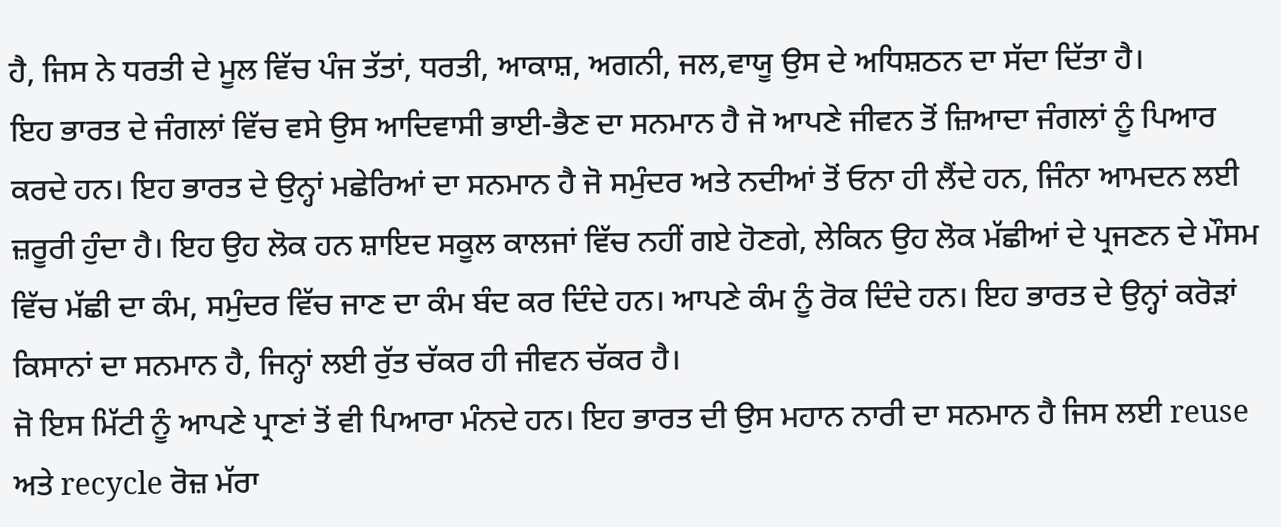ਹੈ, ਜਿਸ ਨੇ ਧਰਤੀ ਦੇ ਮੂਲ ਵਿੱਚ ਪੰਜ ਤੱਤਾਂ, ਧਰਤੀ, ਆਕਾਸ਼, ਅਗਨੀ, ਜਲ,ਵਾਯੂ ਉਸ ਦੇ ਅਧਿਸ਼ਠਨ ਦਾ ਸੱਦਾ ਦਿੱਤਾ ਹੈ।
ਇਹ ਭਾਰਤ ਦੇ ਜੰਗਲਾਂ ਵਿੱਚ ਵਸੇ ਉਸ ਆਦਿਵਾਸੀ ਭਾਈ-ਭੈਣ ਦਾ ਸਨਮਾਨ ਹੈ ਜੋ ਆਪਣੇ ਜੀਵਨ ਤੋਂ ਜ਼ਿਆਦਾ ਜੰਗਲਾਂ ਨੂੰ ਪਿਆਰ ਕਰਦੇ ਹਨ। ਇਹ ਭਾਰਤ ਦੇ ਉਨ੍ਹਾਂ ਮਛੇਰਿਆਂ ਦਾ ਸਨਮਾਨ ਹੈ ਜੋ ਸਮੁੰਦਰ ਅਤੇ ਨਦੀਆਂ ਤੋਂ ਓਨਾ ਹੀ ਲੈਂਦੇ ਹਨ, ਜਿੰਨਾ ਆਮਦਨ ਲਈ ਜ਼ਰੂਰੀ ਹੁੰਦਾ ਹੈ। ਇਹ ਉਹ ਲੋਕ ਹਨ ਸ਼ਾਇਦ ਸਕੂਲ ਕਾਲਜਾਂ ਵਿੱਚ ਨਹੀਂ ਗਏ ਹੋਣਗੇ, ਲੇਕਿਨ ਉਹ ਲੋਕ ਮੱਛੀਆਂ ਦੇ ਪ੍ਰਜਣਨ ਦੇ ਮੌਸਮ ਵਿੱਚ ਮੱਛੀ ਦਾ ਕੰਮ, ਸਮੁੰਦਰ ਵਿੱਚ ਜਾਣ ਦਾ ਕੰਮ ਬੰਦ ਕਰ ਦਿੰਦੇ ਹਨ। ਆਪਣੇ ਕੰਮ ਨੂੰ ਰੋਕ ਦਿੰਦੇ ਹਨ। ਇਹ ਭਾਰਤ ਦੇ ਉਨ੍ਹਾਂ ਕਰੋੜਾਂ ਕਿਸਾਨਾਂ ਦਾ ਸਨਮਾਨ ਹੈ, ਜਿਨ੍ਹਾਂ ਲਈ ਰੁੱਤ ਚੱਕਰ ਹੀ ਜੀਵਨ ਚੱਕਰ ਹੈ।
ਜੋ ਇਸ ਮਿੱਟੀ ਨੂੰ ਆਪਣੇ ਪ੍ਰਾਣਾਂ ਤੋਂ ਵੀ ਪਿਆਰਾ ਮੰਨਦੇ ਹਨ। ਇਹ ਭਾਰਤ ਦੀ ਉਸ ਮਹਾਨ ਨਾਰੀ ਦਾ ਸਨਮਾਨ ਹੈ ਜਿਸ ਲਈ reuse ਅਤੇ recycle ਰੋਜ਼ ਮੱਰਾ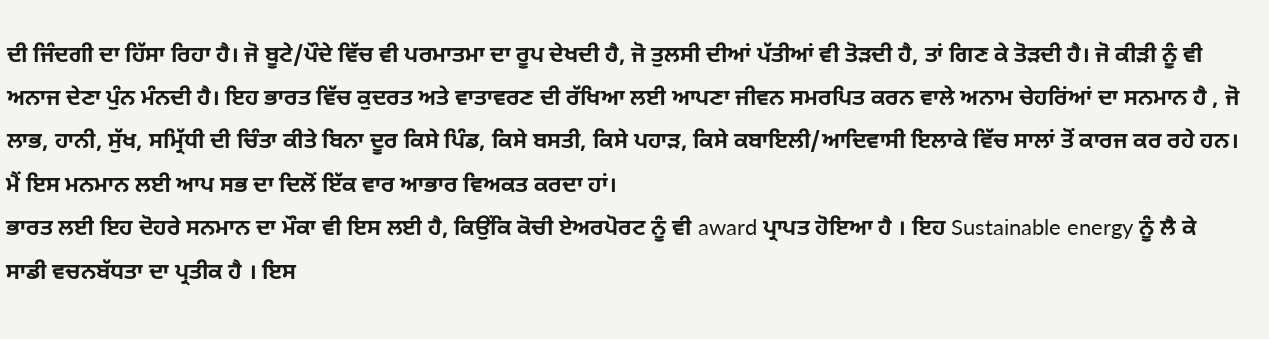ਦੀ ਜਿੰਦਗੀ ਦਾ ਹਿੱਸਾ ਰਿਹਾ ਹੈ। ਜੋ ਬੂਟੇ/ਪੌਦੇ ਵਿੱਚ ਵੀ ਪਰਮਾਤਮਾ ਦਾ ਰੂਪ ਦੇਖਦੀ ਹੈ, ਜੋ ਤੁਲਸੀ ਦੀਆਂ ਪੱਤੀਆਂ ਵੀ ਤੋੜਦੀ ਹੈ, ਤਾਂ ਗਿਣ ਕੇ ਤੋੜਦੀ ਹੈ। ਜੋ ਕੀੜੀ ਨੂੰ ਵੀ ਅਨਾਜ ਦੇਣਾ ਪੁੰਨ ਮੰਨਦੀ ਹੈ। ਇਹ ਭਾਰਤ ਵਿੱਚ ਕੁਦਰਤ ਅਤੇ ਵਾਤਾਵਰਣ ਦੀ ਰੱਖਿਆ ਲਈ ਆਪਣਾ ਜੀਵਨ ਸਮਰਪਿਤ ਕਰਨ ਵਾਲੇ ਅਨਾਮ ਚੇਹਰਿਂਆਂ ਦਾ ਸਨਮਾਨ ਹੈ , ਜੋ ਲਾਭ, ਹਾਨੀ, ਸੁੱਖ, ਸਮ੍ਰਿੱਧੀ ਦੀ ਚਿੰਤਾ ਕੀਤੇ ਬਿਨਾ ਦੂਰ ਕਿਸੇ ਪਿੰਡ, ਕਿਸੇ ਬਸਤੀ, ਕਿਸੇ ਪਹਾੜ, ਕਿਸੇ ਕਬਾਇਲੀ/ਆਦਿਵਾਸੀ ਇਲਾਕੇ ਵਿੱਚ ਸਾਲਾਂ ਤੋਂ ਕਾਰਜ ਕਰ ਰਹੇ ਹਨ। ਮੈਂ ਇਸ ਮਨਮਾਨ ਲਈ ਆਪ ਸਭ ਦਾ ਦਿਲੋਂ ਇੱਕ ਵਾਰ ਆਭਾਰ ਵਿਅਕਤ ਕਰਦਾ ਹਾਂ।
ਭਾਰਤ ਲਈ ਇਹ ਦੋਹਰੇ ਸਨਮਾਨ ਦਾ ਮੌਕਾ ਵੀ ਇਸ ਲਈ ਹੈ, ਕਿਉਂਕਿ ਕੋਚੀ ਏਅਰਪੋਰਟ ਨੂੰ ਵੀ award ਪ੍ਰਾਪਤ ਹੋਇਆ ਹੈ । ਇਹ Sustainable energy ਨੂੰ ਲੈ ਕੇ ਸਾਡੀ ਵਚਨਬੱਧਤਾ ਦਾ ਪ੍ਰਤੀਕ ਹੈ । ਇਸ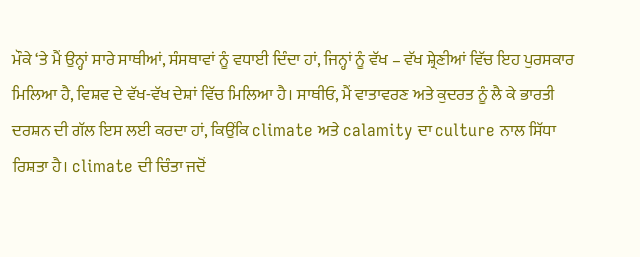ਮੌਕੇ ‘ਤੇ ਮੈਂ ਉਨ੍ਹਾਂ ਸਾਰੇ ਸਾਥੀਆਂ, ਸੰਸਥਾਵਾਂ ਨੂੰ ਵਧਾਈ ਦਿੰਦਾ ਹਾਂ, ਜਿਨ੍ਹਾਂ ਨੂੰ ਵੱਖ – ਵੱਖ ਸ਼੍ਰੇਣੀਆਂ ਵਿੱਚ ਇਹ ਪੁਰਸਕਾਰ ਮਿਲਿਆ ਹੈ, ਵਿਸ਼ਵ ਦੇ ਵੱਖ-ਵੱਖ ਦੇਸ਼ਾਂ ਵਿੱਚ ਮਿਲਿਆ ਹੈ। ਸਾਥੀਓ, ਮੈਂ ਵਾਤਾਵਰਣ ਅਤੇ ਕੁਦਰਤ ਨੂੰ ਲੈ ਕੇ ਭਾਰਤੀ ਦਰਸ਼ਨ ਦੀ ਗੱਲ ਇਸ ਲਈ ਕਰਦਾ ਹਾਂ, ਕਿਉਂਕਿ climate ਅਤੇ calamity ਦਾ culture ਨਾਲ ਸਿੱਧਾ ਰਿਸ਼ਤਾ ਹੈ। climate ਦੀ ਚਿੰਤਾ ਜਦੋਂ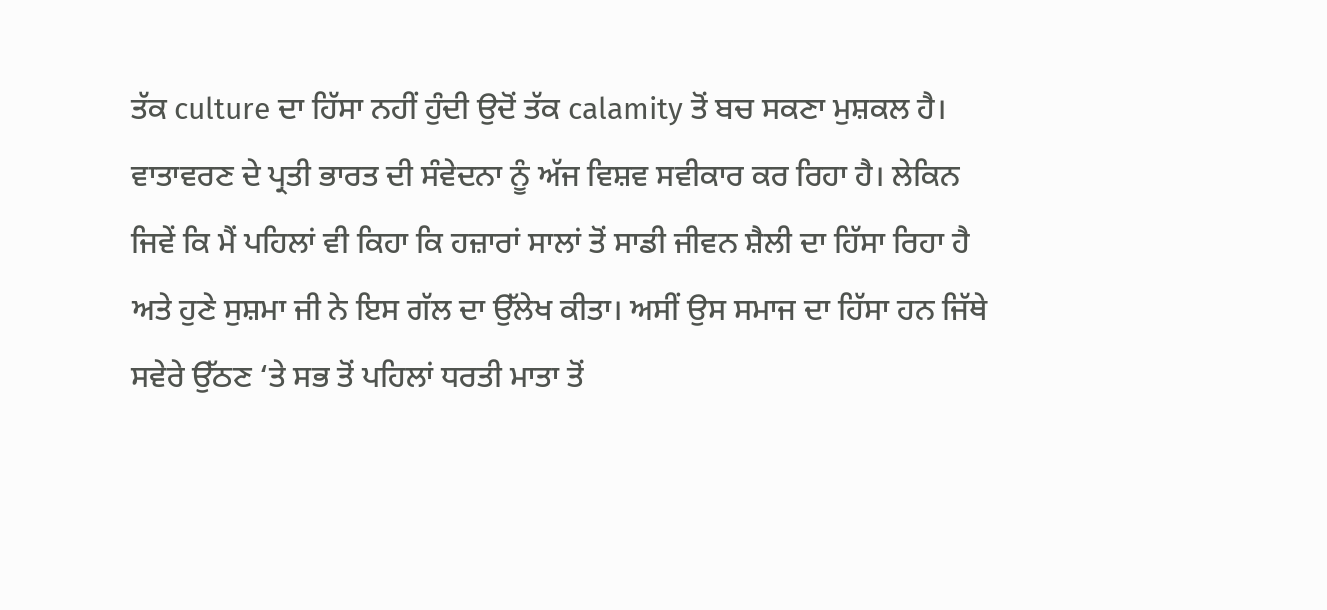ਤੱਕ culture ਦਾ ਹਿੱਸਾ ਨਹੀਂ ਹੁੰਦੀ ਉਦੋਂ ਤੱਕ calamity ਤੋਂ ਬਚ ਸਕਣਾ ਮੁਸ਼ਕਲ ਹੈ। ਵਾਤਾਵਰਣ ਦੇ ਪ੍ਰਤੀ ਭਾਰਤ ਦੀ ਸੰਵੇਦਨਾ ਨੂੰ ਅੱਜ ਵਿਸ਼ਵ ਸਵੀਕਾਰ ਕਰ ਰਿਹਾ ਹੈ। ਲੇਕਿਨ ਜਿਵੇਂ ਕਿ ਮੈਂ ਪਹਿਲਾਂ ਵੀ ਕਿਹਾ ਕਿ ਹਜ਼ਾਰਾਂ ਸਾਲਾਂ ਤੋਂ ਸਾਡੀ ਜੀਵਨ ਸ਼ੈਲੀ ਦਾ ਹਿੱਸਾ ਰਿਹਾ ਹੈ ਅਤੇ ਹੁਣੇ ਸੁਸ਼ਮਾ ਜੀ ਨੇ ਇਸ ਗੱਲ ਦਾ ਉੱਲੇਖ ਕੀਤਾ। ਅਸੀਂ ਉਸ ਸਮਾਜ ਦਾ ਹਿੱਸਾ ਹਨ ਜਿੱਥੇ ਸਵੇਰੇ ਉੱਠਣ ‘ਤੇ ਸਭ ਤੋਂ ਪਹਿਲਾਂ ਧਰਤੀ ਮਾਤਾ ਤੋਂ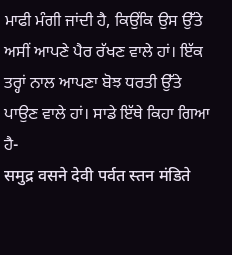ਮਾਫੀ ਮੰਗੀ ਜਾਂਦੀ ਹੈ, ਕਿਉਂਕਿ ਉਸ ਉੱਤੇ ਅਸੀਂ ਆਪਣੇ ਪੈਰ ਰੱਖਣ ਵਾਲੇ ਹਾਂ। ਇੱਕ ਤਰ੍ਹਾਂ ਨਾਲ ਆਪਣਾ ਬੋਝ ਧਰਤੀ ਉੱਤੇ ਪਾਉਣ ਵਾਲੇ ਹਾਂ। ਸਾਡੇ ਇੱਥੇ ਕਿਹਾ ਗਿਆ ਹੈ-
समुद्र वसने देवी पर्वत स्तन मंडिते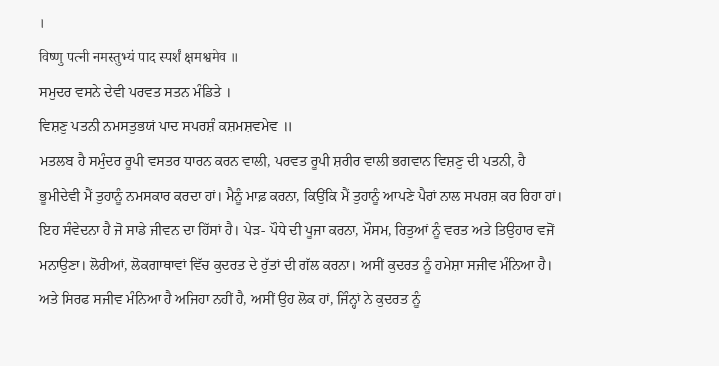।
विष्णु पत्नी नमस्तुभ्यं पाद स्पर्शं क्षमश्वमेव ॥
ਸਮੁਦਰ ਵਸਨੇ ਦੇਵੀ ਪਰਵਤ ਸਤਨ ਮੰਡਿਤੇ ।
ਵਿਸ਼ਣੁ ਪਤਨੀ ਨਮਸਤੁਭਯਂ ਪਾਦ ਸਪਰਸ਼ੰ ਕਸ਼ਮਸ਼ਵਮੇਵ ॥
ਮਤਲਬ ਹੈ ਸਮੁੰਦਰ ਰੂਪੀ ਵਸਤਰ ਧਾਰਨ ਕਰਨ ਵਾਲੀ, ਪਰਵਤ ਰੂਪੀ ਸ਼ਰੀਰ ਵਾਲੀ ਭਗਵਾਨ ਵਿਸ਼ਣੁ ਦੀ ਪਤਨੀ, ਹੈ ਭੂਮੀਦੇਵੀ ਮੈਂ ਤੁਹਾਨੂੰ ਨਮਸਕਾਰ ਕਰਦਾ ਹਾਂ। ਮੈਨੂੰ ਮਾਫ਼ ਕਰਨਾ, ਕਿਉਂਕਿ ਮੈਂ ਤੁਹਾਨੂੰ ਆਪਣੇ ਪੈਰਾਂ ਨਾਲ ਸਪਰਸ਼ ਕਰ ਰਿਹਾ ਹਾਂ। ਇਹ ਸੰਵੇਦਨਾ ਹੈ ਜੋ ਸਾਡੇ ਜੀਵਨ ਦਾ ਹਿੱਸਾਂ ਹੈ। ਪੇੜ- ਪੌਧੇ ਦੀ ਪੂਜਾ ਕਰਨਾ, ਮੌਸਮ, ਰਿਤੁਆਂ ਨੂੰ ਵਰਤ ਅਤੇ ਤਿਉਹਾਰ ਵਜੋਂ ਮਨਾਉਣਾ। ਲੋਰੀਆਂ, ਲੋਕਗਾਥਾਵਾਂ ਵਿੱਚ ਕੁਦਰਤ ਦੇ ਰੁੱਤਾਂ ਦੀ ਗੱਲ ਕਰਨਾ। ਅਸੀਂ ਕੁਦਰਤ ਨੂੰ ਹਮੇਸ਼ਾ ਸਜੀਵ ਮੰਨਿਆ ਹੈ। ਅਤੇ ਸਿਰਫ ਸਜੀਵ ਮੰਨਿਆ ਹੈ ਅਜਿਹਾ ਨਹੀਂ ਹੈ, ਅਸੀਂ ਉਹ ਲੋਕ ਹਾਂ, ਜਿੰਨ੍ਹਾਂ ਨੇ ਕੁਦਰਤ ਨੂੰ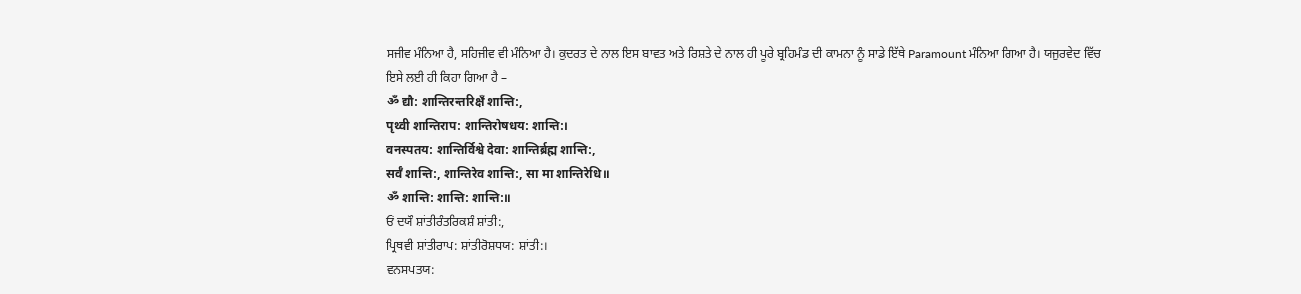ਸਜੀਵ ਮੰਨਿਆ ਹੈ, ਸਹਿਜੀਵ ਵੀ ਮੰਨਿਆ ਹੈ। ਕੁਦਰਤ ਦੇ ਨਾਲ ਇਸ ਬਾਵਤ ਅਤੇ ਰਿਸ਼ਤੇ ਦੇ ਨਾਲ ਹੀ ਪੂਰੇ ਬ੍ਰਹਿਮੰਡ ਦੀ ਕਾਮਨਾ ਨੂੰ ਸਾਡੇ ਇੱਥੇ Paramount ਮੰਨਿਆ ਗਿਆ ਹੈ। ਯਜੁਰਵੇਦ ਵਿੱਚ ਇਸੇ ਲਈ ਹੀ ਕਿਹਾ ਗਿਆ ਹੈ –
ॐ द्यौ: शान्तिरन्तरिक्षँ शान्ति:,
पृथ्वी शान्तिराप: शान्तिरोषधय: शान्ति:।
वनस्पतय: शान्तिर्विश्वे देवा: शान्तिर्ब्रह्म शान्ति:,
सर्वँ शान्ति:, शान्तिरेव शान्ति:, सा मा शान्तिरेधि॥
ॐ शान्ति: शान्ति: शान्ति:॥
ਓਂ ਦਯੌ ਸ਼ਾਂਤੀਰੰਤਰਿਕਸ਼ੰ ਸ਼ਾਂਤੀ:,
ਪ੍ਰਿਥਵੀ ਸ਼ਾਂਤੀਰਾਪ: ਸ਼ਾਂਤੀਰੋਸ਼ਧਯ: ਸ਼ਾਂਤੀ:।
ਵਨਸਪਤਯ: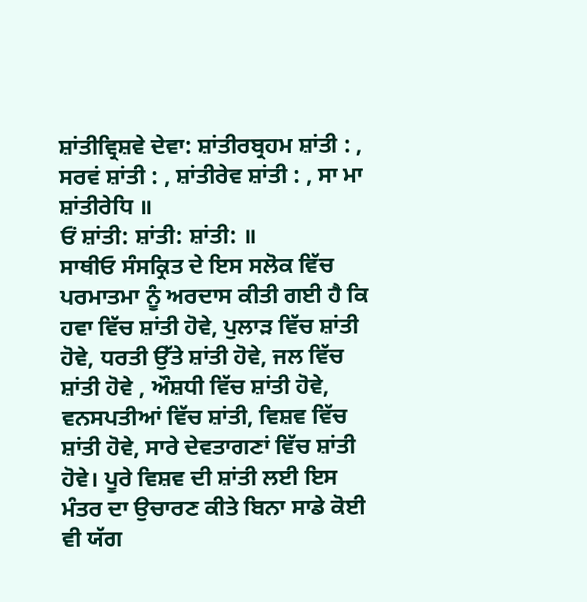ਸ਼ਾਂਤੀਵ੍ਰਿਸ਼ਵੇ ਦੇਵਾ: ਸ਼ਾਂਤੀਰਬ੍ਰਹਮ ਸ਼ਾਂਤੀ : ,
ਸਰਵਂ ਸ਼ਾਂਤੀ : , ਸ਼ਾਂਤੀਰੇਵ ਸ਼ਾਂਤੀ : , ਸਾ ਮਾ ਸ਼ਾਂਤੀਰੇਧਿ ॥
ਓਂ ਸ਼ਾਂਤੀ: ਸ਼ਾਂਤੀ: ਸ਼ਾਂਤੀ: ॥
ਸਾਥੀਓ ਸੰਸਕ੍ਰਿਤ ਦੇ ਇਸ ਸਲੋਕ ਵਿੱਚ ਪਰਮਾਤਮਾ ਨੂੰ ਅਰਦਾਸ ਕੀਤੀ ਗਈ ਹੈ ਕਿ ਹਵਾ ਵਿੱਚ ਸ਼ਾਂਤੀ ਹੋਵੇ, ਪੁਲਾੜ ਵਿੱਚ ਸ਼ਾਂਤੀ ਹੋਵੇ, ਧਰਤੀ ਉੱਤੇ ਸ਼ਾਂਤੀ ਹੋਵੇ, ਜਲ ਵਿੱਚ ਸ਼ਾਂਤੀ ਹੋਵੇ , ਔਸ਼ਧੀ ਵਿੱਚ ਸ਼ਾਂਤੀ ਹੋਵੇ, ਵਨਸਪਤੀਆਂ ਵਿੱਚ ਸ਼ਾਂਤੀ, ਵਿਸ਼ਵ ਵਿੱਚ ਸ਼ਾਂਤੀ ਹੋਵੇ, ਸਾਰੇ ਦੇਵਤਾਗਣਾਂ ਵਿੱਚ ਸ਼ਾਂਤੀ ਹੋਵੇ। ਪੂਰੇ ਵਿਸ਼ਵ ਦੀ ਸ਼ਾਂਤੀ ਲਈ ਇਸ ਮੰਤਰ ਦਾ ਉਚਾਰਣ ਕੀਤੇ ਬਿਨਾ ਸਾਡੇ ਕੋਈ ਵੀ ਯੱਗ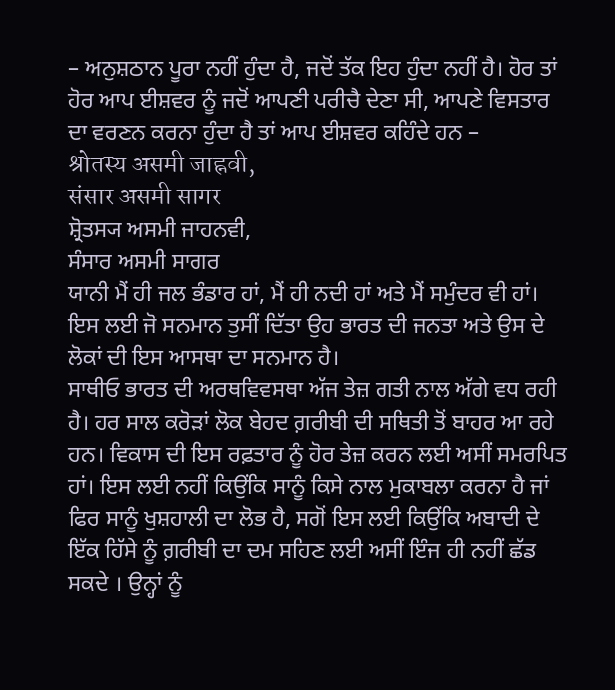– ਅਨੁਸ਼ਠਾਨ ਪੂਰਾ ਨਹੀਂ ਹੁੰਦਾ ਹੈ, ਜਦੋਂ ਤੱਕ ਇਹ ਹੁੰਦਾ ਨਹੀਂ ਹੈ। ਹੋਰ ਤਾਂ ਹੋਰ ਆਪ ਈਸ਼ਵਰ ਨੂੰ ਜਦੋਂ ਆਪਣੀ ਪਰੀਚੈ ਦੇਣਾ ਸੀ, ਆਪਣੇ ਵਿਸਤਾਰ ਦਾ ਵਰਣਨ ਕਰਨਾ ਹੁੰਦਾ ਹੈ ਤਾਂ ਆਪ ਈਸ਼ਵਰ ਕਹਿੰਦੇ ਹਨ –
श्रोतस्य असमी जाह्नवी,
संसार असमी सागर
ਸ਼੍ਰੋਤਸ੍ਯ ਅਸਮੀ ਜਾਹਨਵੀ,
ਸੰਸਾਰ ਅਸਮੀ ਸਾਗਰ
ਯਾਨੀ ਮੈਂ ਹੀ ਜਲ ਭੰਡਾਰ ਹਾਂ, ਮੈਂ ਹੀ ਨਦੀ ਹਾਂ ਅਤੇ ਮੈਂ ਸਮੁੰਦਰ ਵੀ ਹਾਂ। ਇਸ ਲਈ ਜੋ ਸਨਮਾਨ ਤੁਸੀਂ ਦਿੱਤਾ ਉਹ ਭਾਰਤ ਦੀ ਜਨਤਾ ਅਤੇ ਉਸ ਦੇ ਲੋਕਾਂ ਦੀ ਇਸ ਆਸਥਾ ਦਾ ਸਨਮਾਨ ਹੈ।
ਸਾਥੀਓ ਭਾਰਤ ਦੀ ਅਰਥਵਿਵਸਥਾ ਅੱਜ ਤੇਜ਼ ਗਤੀ ਨਾਲ ਅੱਗੇ ਵਧ ਰਹੀ ਹੈ। ਹਰ ਸਾਲ ਕਰੋਡ਼ਾਂ ਲੋਕ ਬੇਹਦ ਗ਼ਰੀਬੀ ਦੀ ਸਥਿਤੀ ਤੋਂ ਬਾਹਰ ਆ ਰਹੇ ਹਨ। ਵਿਕਾਸ ਦੀ ਇਸ ਰਫ਼ਤਾਰ ਨੂੰ ਹੋਰ ਤੇਜ਼ ਕਰਨ ਲਈ ਅਸੀਂ ਸਮਰਪਿਤ ਹਾਂ। ਇਸ ਲਈ ਨਹੀਂ ਕਿਉਂਕਿ ਸਾਨੂੰ ਕਿਸੇ ਨਾਲ ਮੁਕਾਬਲਾ ਕਰਨਾ ਹੈ ਜਾਂ ਫਿਰ ਸਾਨੂੰ ਖੁਸ਼ਹਾਲੀ ਦਾ ਲੋਭ ਹੈ, ਸਗੋਂ ਇਸ ਲਈ ਕਿਉਂਕਿ ਅਬਾਦੀ ਦੇ ਇੱਕ ਹਿੱਸੇ ਨੂੰ ਗ਼ਰੀਬੀ ਦਾ ਦਮ ਸਹਿਣ ਲਈ ਅਸੀਂ ਇੰਜ ਹੀ ਨਹੀਂ ਛੱਡ ਸਕਦੇ । ਉਨ੍ਹਾਂ ਨੂੰ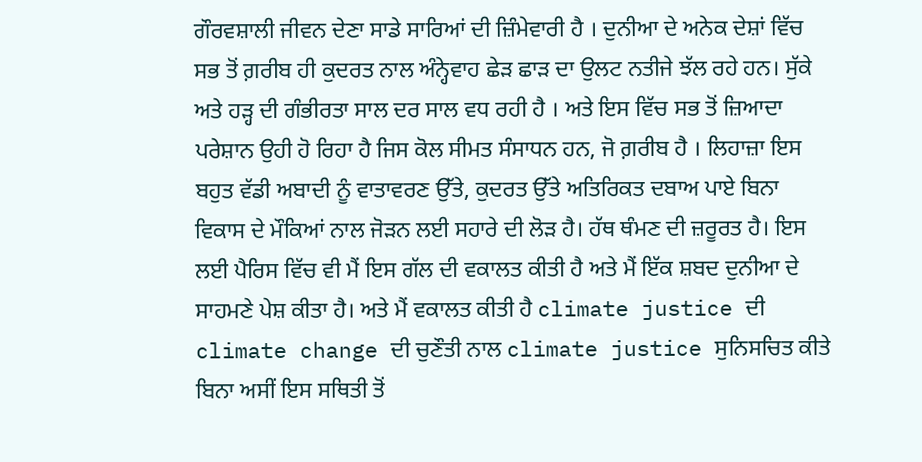ਗੌਰਵਸ਼ਾਲੀ ਜੀਵਨ ਦੇਣਾ ਸਾਡੇ ਸਾਰਿਆਂ ਦੀ ਜ਼ਿੰਮੇਵਾਰੀ ਹੈ । ਦੁਨੀਆ ਦੇ ਅਨੇਕ ਦੇਸ਼ਾਂ ਵਿੱਚ ਸਭ ਤੋਂ ਗ਼ਰੀਬ ਹੀ ਕੁਦਰਤ ਨਾਲ ਅੰਨ੍ਹੇਵਾਹ ਛੇੜ ਛਾੜ ਦਾ ਉਲਟ ਨਤੀਜੇ ਝੱਲ ਰਹੇ ਹਨ। ਸੁੱਕੇ ਅਤੇ ਹੜ੍ਹ ਦੀ ਗੰਭੀਰਤਾ ਸਾਲ ਦਰ ਸਾਲ ਵਧ ਰਹੀ ਹੈ । ਅਤੇ ਇਸ ਵਿੱਚ ਸਭ ਤੋਂ ਜ਼ਿਆਦਾ ਪਰੇਸ਼ਾਨ ਉਹੀ ਹੋ ਰਿਹਾ ਹੈ ਜਿਸ ਕੋਲ ਸੀਮਤ ਸੰਸਾਧਨ ਹਨ, ਜੋ ਗ਼ਰੀਬ ਹੈ । ਲਿਹਾਜ਼ਾ ਇਸ ਬਹੁਤ ਵੱਡੀ ਅਬਾਦੀ ਨੂੰ ਵਾਤਾਵਰਣ ਉੱਤੇ, ਕੁਦਰਤ ਉੱਤੇ ਅਤਿਰਿਕਤ ਦਬਾਅ ਪਾਏ ਬਿਨਾ ਵਿਕਾਸ ਦੇ ਮੌਕਿਆਂ ਨਾਲ ਜੋੜਨ ਲਈ ਸਹਾਰੇ ਦੀ ਲੋੜ ਹੈ। ਹੱਥ ਥੰਮਣ ਦੀ ਜ਼ਰੂਰਤ ਹੈ। ਇਸ ਲਈ ਪੈਰਿਸ ਵਿੱਚ ਵੀ ਮੈਂ ਇਸ ਗੱਲ ਦੀ ਵਕਾਲਤ ਕੀਤੀ ਹੈ ਅਤੇ ਮੈਂ ਇੱਕ ਸ਼ਬਦ ਦੁਨੀਆ ਦੇ ਸਾਹਮਣੇ ਪੇਸ਼ ਕੀਤਾ ਹੈ। ਅਤੇ ਮੈਂ ਵਕਾਲਤ ਕੀਤੀ ਹੈ climate justice ਦੀ climate change ਦੀ ਚੁਣੌਤੀ ਨਾਲ climate justice ਸੁਨਿਸਚਿਤ ਕੀਤੇ ਬਿਨਾ ਅਸੀਂ ਇਸ ਸਥਿਤੀ ਤੋਂ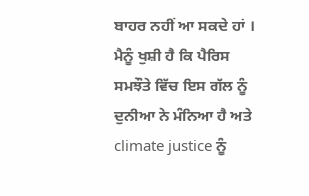ਬਾਹਰ ਨਹੀਂ ਆ ਸਕਦੇ ਹਾਂ । ਮੈਨੂੰ ਖੁਸ਼ੀ ਹੈ ਕਿ ਪੈਰਿਸ ਸਮਝੌਤੇ ਵਿੱਚ ਇਸ ਗੱਲ ਨੂੰ ਦੁਨੀਆ ਨੇ ਮੰਨਿਆ ਹੈ ਅਤੇ climate justice ਨੂੰ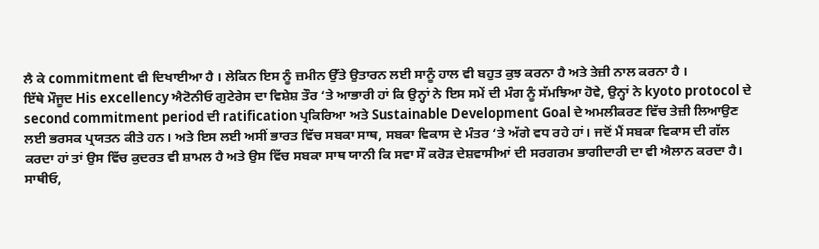ਲੈ ਕੇ commitment ਵੀ ਦਿਖਾਈਆ ਹੈ । ਲੇਕਿਨ ਇਸ ਨੂੰ ਜ਼ਮੀਨ ਉੱਤੇ ਉਤਾਰਨ ਲਈ ਸਾਨੂੰ ਹਾਲ ਵੀ ਬਹੁਤ ਕੁਝ ਕਰਨਾ ਹੈ ਅਤੇ ਤੇਜ਼ੀ ਨਾਲ ਕਰਨਾ ਹੈ ।
ਇੱਥੇ ਮੌਜੂਦ His excellency ਐਟੋਨੀਓ ਗੁਟੇਰੇਸ ਦਾ ਵਿਸ਼ੇਸ਼ ਤੌਰ ‘ਤੇ ਆਭਾਰੀ ਹਾਂ ਕਿ ਉਨ੍ਹਾਂ ਨੇ ਇਸ ਸਮੇਂ ਦੀ ਮੰਗ ਨੂੰ ਸੱਮਝਿਆ ਹੋਵੇ, ਉਨ੍ਹਾਂ ਨੇ kyoto protocol ਦੇ second commitment period ਦੀ ratification ਪ੍ਰਕਿਰਿਆ ਅਤੇ Sustainable Development Goal ਦੇ ਅਮਲੀਕਰਣ ਵਿੱਚ ਤੇਜ਼ੀ ਲਿਆਉਣ ਲਈ ਭਰਸਕ ਪ੍ਰਯਤਨ ਕੀਤੇ ਹਨ। ਅਤੇ ਇਸ ਲਈ ਅਸੀਂ ਭਾਰਤ ਵਿੱਚ ਸਬਕਾ ਸਾਥ, ਸਬਕਾ ਵਿਕਾਸ ਦੇ ਮੰਤਰ ‘ਤੇ ਅੱਗੇ ਵਧ ਰਹੇ ਹਾਂ। ਜਦੋਂ ਮੈਂ ਸਬਕਾ ਵਿਕਾਸ ਦੀ ਗੱਲ ਕਰਦਾ ਹਾਂ ਤਾਂ ਉਸ ਵਿੱਚ ਕੁਦਰਤ ਵੀ ਸ਼ਾਮਲ ਹੈ ਅਤੇ ਉਸ ਵਿੱਚ ਸਬਕਾ ਸਾਥ ਯਾਨੀ ਕਿ ਸਵਾ ਸੌ ਕਰੋੜ ਦੇਸ਼ਵਾਸੀਆਂ ਦੀ ਸਰਗਰਮ ਭਾਗੀਦਾਰੀ ਦਾ ਵੀ ਐਲਾਨ ਕਰਦਾ ਹੈ।
ਸਾਥੀਓ,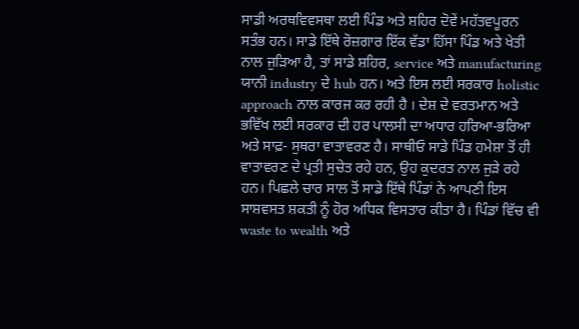ਸਾਡੀ ਅਰਥਵਿਵਸਥਾ ਲਈ ਪਿੰਡ ਅਤੇ ਸ਼ਹਿਰ ਦੋਵੇਂ ਮਹੱਤਵਪੂਰਨ ਸਤੰਭ ਹਨ। ਸਾਡੇ ਇੱਥੇ ਰੋਜ਼ਗਾਰ ਇੱਕ ਵੱਡਾ ਹਿੱਸਾ ਪਿੰਡ ਅਤੇ ਖੇਤੀ ਨਾਲ ਜੁੜਿਆ ਹੈ, ਤਾਂ ਸਾਡੇ ਸ਼ਹਿਰ, service ਅਤੇ manufacturing ਯਾਨੀ industry ਦੇ hub ਹਨ। ਅਤੇ ਇਸ ਲਈ ਸਰਕਾਰ holistic approach ਨਾਲ ਕਾਰਜ ਕਰ ਰਹੀ ਹੈ । ਦੇਸ਼ ਦੇ ਵਰਤਮਾਨ ਅਤੇ ਭਵਿੱਖ ਲਈ ਸਰਕਾਰ ਦੀ ਹਰ ਪਾਲਸੀ ਦਾ ਅਧਾਰ ਹਰਿਆ-ਭਰਿਆ ਅਤੇ ਸਾਫ਼- ਸੁਥਰਾ ਵਾਤਾਵਰਣ ਹੈ। ਸਾਥੀਓ ਸਾਡੇ ਪਿੰਡ ਹਮੇਸ਼ਾ ਤੋਂ ਹੀ ਵਾਤਾਵਰਣ ਦੇ ਪ੍ਰਤੀ ਸੁਚੇਤ ਰਹੇ ਹਨ, ਉਹ ਕੁਦਰਤ ਨਾਲ ਜੁੜੇ ਰਹੇ ਹਨ। ਪਿਛਲੇ ਚਾਰ ਸਾਲ ਤੋਂ ਸਾਡੇ ਇੱਥੇ ਪਿੰਡਾਂ ਨੇ ਆਪਣੀ ਇਸ ਸਾਸ਼ਵਸਤ ਸ਼ਕਤੀ ਨੂੰ ਹੋਰ ਅਧਿਕ ਵਿਸਤਾਰ ਕੀਤਾ ਹੈ। ਪਿੰਡਾਂ ਵਿੱਚ ਵੀ waste to wealth ਅਤੇ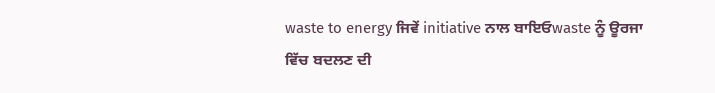waste to energy ਜਿਵੇਂ initiative ਨਾਲ ਬਾਇਓwaste ਨੂੰ ਊਰਜਾ ਵਿੱਚ ਬਦਲਣ ਦੀ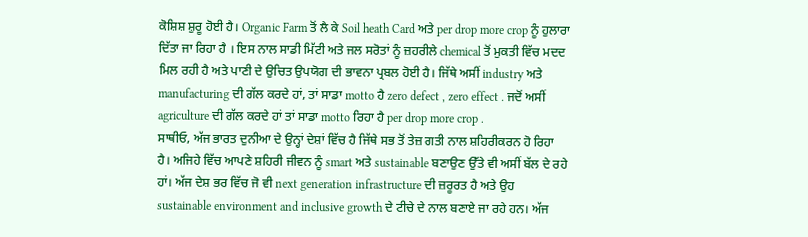ਕੋਸ਼ਿਸ਼ ਸ਼ੁਰੂ ਹੋਈ ਹੈ। Organic Farm ਤੋਂ ਲੈ ਕੇ Soil heath Card ਅਤੇ per drop more crop ਨੂੰ ਹੁਲਾਰਾ ਦਿੱਤਾ ਜਾ ਰਿਹਾ ਹੈ । ਇਸ ਨਾਲ ਸਾਡੀ ਮਿੱਟੀ ਅਤੇ ਜਲ ਸਰੋਤਾਂ ਨੂੰ ਜ਼ਹਰੀਲੇ chemical ਤੋਂ ਮੁਕਤੀ ਵਿੱਚ ਮਦਦ ਮਿਲ ਰਹੀ ਹੈ ਅਤੇ ਪਾਣੀ ਦੇ ਉਚਿਤ ਉਪਯੋਗ ਦੀ ਭਾਵਨਾ ਪ੍ਰਬਲ ਹੋਈ ਹੈ। ਜਿੱਥੇ ਅਸੀਂ industry ਅਤੇ manufacturing ਦੀ ਗੱਲ ਕਰਦੇ ਹਾਂ, ਤਾਂ ਸਾਡਾ motto ਹੈ zero defect , zero effect . ਜਦੋਂ ਅਸੀਂ agriculture ਦੀ ਗੱਲ ਕਰਦੇ ਹਾਂ ਤਾਂ ਸਾਡਾ motto ਰਿਹਾ ਹੈ per drop more crop .
ਸਾਥੀਓ, ਅੱਜ ਭਾਰਤ ਦੁਨੀਆ ਦੇ ਉਨ੍ਹਾਂ ਦੇਸ਼ਾਂ ਵਿੱਚ ਹੈ ਜਿੱਥੇ ਸਭ ਤੋਂ ਤੇਜ਼ ਗਤੀ ਨਾਲ ਸ਼ਹਿਰੀਕਰਨ ਹੋ ਰਿਹਾ ਹੈ। ਅਜਿਹੇ ਵਿੱਚ ਆਪਣੇ ਸ਼ਹਿਰੀ ਜੀਵਨ ਨੂੰ smart ਅਤੇ sustainable ਬਣਾਉਣ ਉੱਤੇ ਵੀ ਅਸੀਂ ਬੱਲ ਦੇ ਰਹੇ ਹਾਂ। ਅੱਜ ਦੇਸ਼ ਭਰ ਵਿੱਚ ਜੋ ਵੀ next generation infrastructure ਦੀ ਜ਼ਰੂਰਤ ਹੈ ਅਤੇ ਉਹ sustainable environment and inclusive growth ਦੇ ਟੀਚੇ ਦੇ ਨਾਲ ਬਣਾਏ ਜਾ ਰਹੇ ਹਨ। ਅੱਜ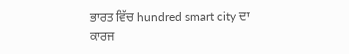ਭਾਰਤ ਵਿੱਚ hundred smart city ਦਾ ਕਾਰਜ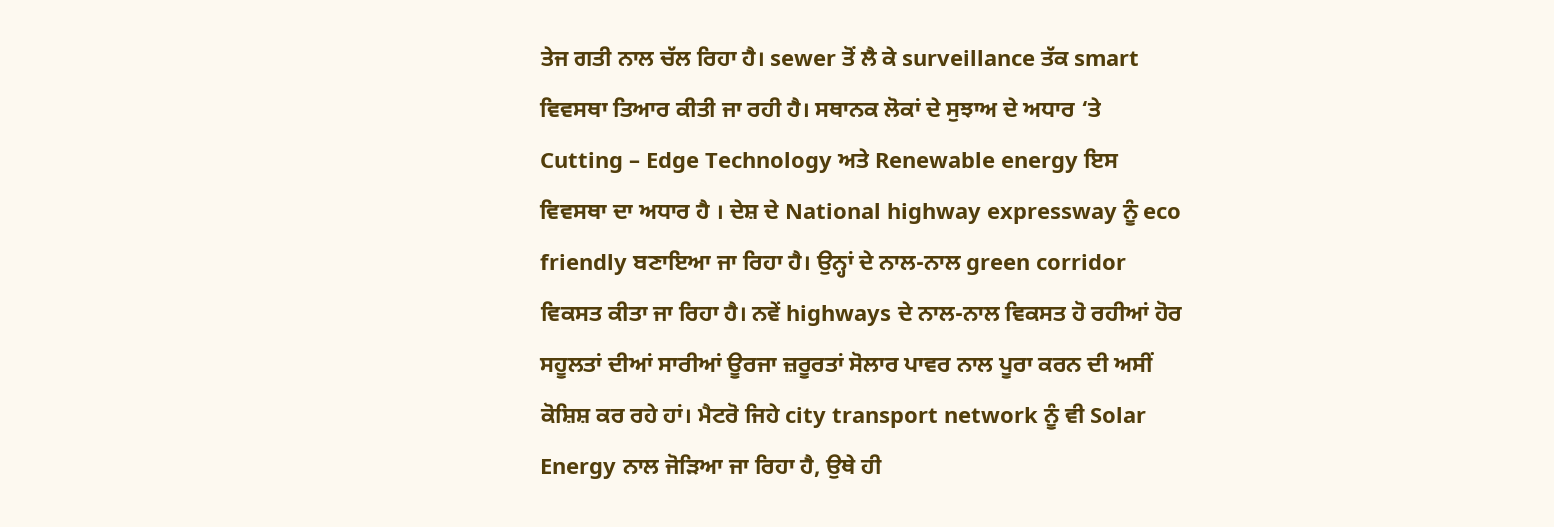ਤੇਜ ਗਤੀ ਨਾਲ ਚੱਲ ਰਿਹਾ ਹੈ। sewer ਤੋਂ ਲੈ ਕੇ surveillance ਤੱਕ smart ਵਿਵਸਥਾ ਤਿਆਰ ਕੀਤੀ ਜਾ ਰਹੀ ਹੈ। ਸਥਾਨਕ ਲੋਕਾਂ ਦੇ ਸੁਝਾਅ ਦੇ ਅਧਾਰ ‘ਤੇ Cutting – Edge Technology ਅਤੇ Renewable energy ਇਸ ਵਿਵਸਥਾ ਦਾ ਅਧਾਰ ਹੈ । ਦੇਸ਼ ਦੇ National highway expressway ਨੂੰ eco friendly ਬਣਾਇਆ ਜਾ ਰਿਹਾ ਹੈ। ਉਨ੍ਹਾਂ ਦੇ ਨਾਲ-ਨਾਲ green corridor ਵਿਕਸਤ ਕੀਤਾ ਜਾ ਰਿਹਾ ਹੈ। ਨਵੇਂ highways ਦੇ ਨਾਲ-ਨਾਲ ਵਿਕਸਤ ਹੋ ਰਹੀਆਂ ਹੋਰ ਸਹੂਲਤਾਂ ਦੀਆਂ ਸਾਰੀਆਂ ਊਰਜਾ ਜ਼ਰੂਰਤਾਂ ਸੋਲਾਰ ਪਾਵਰ ਨਾਲ ਪੂਰਾ ਕਰਨ ਦੀ ਅਸੀਂ ਕੋਸ਼ਿਸ਼ ਕਰ ਰਹੇ ਹਾਂ। ਮੈਟਰੋ ਜਿਹੇ city transport network ਨੂੰ ਵੀ Solar Energy ਨਾਲ ਜੋੜਿਆ ਜਾ ਰਿਹਾ ਹੈ, ਉਥੇ ਹੀ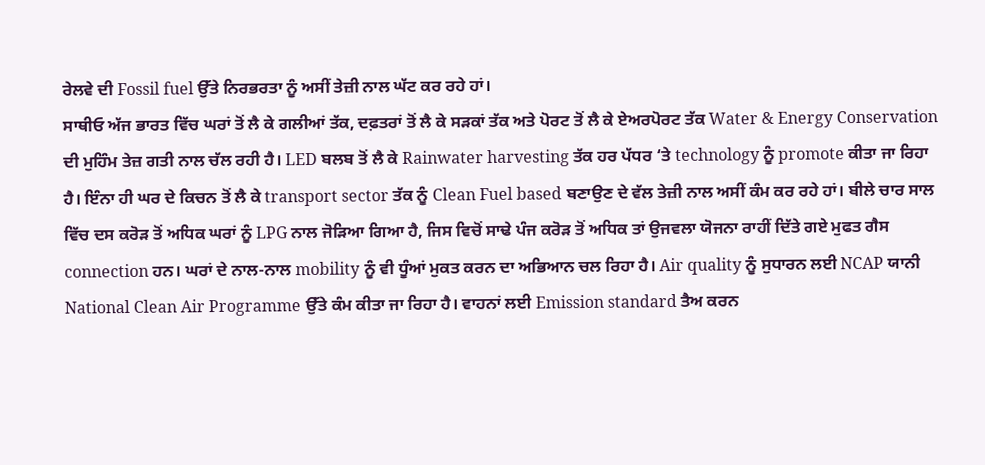ਰੇਲਵੇ ਦੀ Fossil fuel ਉੱਤੇ ਨਿਰਭਰਤਾ ਨੂੰ ਅਸੀਂ ਤੇਜ਼ੀ ਨਾਲ ਘੱਟ ਕਰ ਰਹੇ ਹਾਂ।
ਸਾਥੀਓ ਅੱਜ ਭਾਰਤ ਵਿੱਚ ਘਰਾਂ ਤੋਂ ਲੈ ਕੇ ਗਲੀਆਂ ਤੱਕ, ਦਫ਼ਤਰਾਂ ਤੋਂ ਲੈ ਕੇ ਸੜਕਾਂ ਤੱਕ ਅਤੇ ਪੋਰਟ ਤੋਂ ਲੈ ਕੇ ਏਅਰਪੋਰਟ ਤੱਕ Water & Energy Conservation ਦੀ ਮੁਹਿੰਮ ਤੇਜ਼ ਗਤੀ ਨਾਲ ਚੱਲ ਰਹੀ ਹੈ। LED ਬਲਬ ਤੋਂ ਲੈ ਕੇ Rainwater harvesting ਤੱਕ ਹਰ ਪੱਧਰ ‘ਤੇ technology ਨੂੰ promote ਕੀਤਾ ਜਾ ਰਿਹਾ ਹੈ। ਇੰਨਾ ਹੀ ਘਰ ਦੇ ਕਿਚਨ ਤੋਂ ਲੈ ਕੇ transport sector ਤੱਕ ਨੂੰ Clean Fuel based ਬਣਾਉਣ ਦੇ ਵੱਲ ਤੇਜ਼ੀ ਨਾਲ ਅਸੀਂ ਕੰਮ ਕਰ ਰਹੇ ਹਾਂ। ਬੀਲੇ ਚਾਰ ਸਾਲ ਵਿੱਚ ਦਸ ਕਰੋੜ ਤੋਂ ਅਧਿਕ ਘਰਾਂ ਨੂੰ LPG ਨਾਲ ਜੋੜਿਆ ਗਿਆ ਹੈ, ਜਿਸ ਵਿਚੋਂ ਸਾਢੇ ਪੰਜ ਕਰੋੜ ਤੋਂ ਅਧਿਕ ਤਾਂ ਉਜਵਲਾ ਯੋਜਨਾ ਰਾਹੀਂ ਦਿੱਤੇ ਗਏ ਮੁਫਤ ਗੈਸ connection ਹਨ। ਘਰਾਂ ਦੇ ਨਾਲ-ਨਾਲ mobility ਨੂੰ ਵੀ ਧੂੰਆਂ ਮੁਕਤ ਕਰਨ ਦਾ ਅਭਿਆਨ ਚਲ ਰਿਹਾ ਹੈ। Air quality ਨੂੰ ਸੁਧਾਰਨ ਲਈ NCAP ਯਾਨੀ National Clean Air Programme ਉੱਤੇ ਕੰਮ ਕੀਤਾ ਜਾ ਰਿਹਾ ਹੈ। ਵਾਹਨਾਂ ਲਈ Emission standard ਤੈਅ ਕਰਨ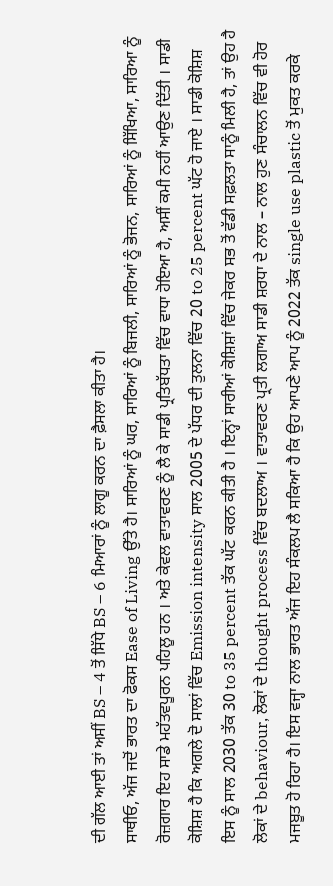ਦੀ ਗੱਲ ਆਈ ਤਾਂ ਅਸੀਂ BS – 4 ਤੋਂ ਸਿੱਧੇ BS – 6 ਮਿਆਰਾਂ ਨੂੰ ਲਾਗੂ ਕਰਨ ਦਾ ਫ਼ੈਸਲਾ ਕੀਤਾ ਹੈ।
ਸਾਥੀਓ, ਅੱਜ ਜਦੋਂ ਭਾਰਤ ਦਾ ਫੋਕਸ Ease of Living ਉੱਤੇ ਹੈ। ਸਾਰਿਆਂ ਨੂੰ ਘਰ, ਸਾਰਿਆਂ ਨੂੰ ਬਿਜਲੀ, ਸਾਰਿਆਂ ਨੂੰ ਭੋਜਨ, ਸਾਰਿਆਂ ਨੂੰ ਸਿੱਖਿਆ, ਸਾਰਿਆ ਨੂੰ ਰੋਜ਼ਗਾਰ ਇਹ ਸਾਡੇ ਮਹੱਤਵਪੂਰਨ ਪਹਿਲੂ ਹਨ । ਅਤੇ ਕੇਵਲ ਵਾਤਾਵਰਣ ਨੂੰ ਲੈ ਕੇ ਸਾਡੀ ਪ੍ਰਤਿਬੱਧਤਾ ਵਿੱਚ ਵਾਧਾ ਹੋਇਆ ਹੈ, ਅਸੀਂ ਕਮੀ ਨਹੀਂ ਆਉਣ ਦਿੱਤੀ । ਸਾਡੀ ਕੋਸ਼ਿਸ਼ ਹੈ ਕਿ ਅਗਲੇ ਦੋ ਸਾਲਾਂ ਵਿੱਚ Emission intensity ਸਾਲ 2005 ਦੇ ਪੱਧਰ ਦੀ ਤੁਲਨਾ ਵਿੱਚ 20 to 25 percent ਘੱਟ ਹੋ ਜਾਏ । ਸਾਡੀ ਕੋਸ਼ਿਸ਼ ਇਸ ਨੂੰ ਸਾਲ 2030 ਤੱਕ 30 to 35 percent ਤੱਕ ਘੱਟ ਕਰਨ ਕੀਤੀ ਹੈ । ਇਨ੍ਹਾਂ ਸਾਰੀਆਂ ਕੋਸ਼ਿਸ਼ਾਂ ਵਿੱਚ ਜੇਕਰ ਸਭ ਤੋਂ ਵੱਡੀ ਸਫ਼ਲਤਾ ਸਾਨੂੰ ਮਿਲੀ ਹੈ, ਤਾਂ ਉਹ ਹੈ ਲੋਕਾਂ ਦੇ behaviour, ਲੋਕਾਂ ਦੇ thought process ਵਿੱਚ ਬਦਲਾਅ । ਵਾਤਾਵਰਣ ਪ੍ਰਤੀ ਲਗਾਅ ਸਾਡੀ ਸ਼ਰਧਾ ਦੇ ਨਾਲ – ਨਾਲ ਹੁਣ ਸੰਚਾਲਨ ਵਿੱਚ ਵੀ ਹੋਰ ਮਜਬੂਤ ਹੋ ਰਿਹਾ ਹੈ। ਇਸ ਵਜ੍ਹਾ ਨਾਲ ਭਾਰਤ ਅੱਜ ਇਹ ਸੰਕਲਪ ਲੈ ਸਕਿਆ ਹੈ ਕਿ ਉਹ ਆਪਣੇ ਆਪ ਨੂੰ 2022 ਤੱਕ single use plastic ਤੋਂ ਮੁਕਤ ਕਰਕੇ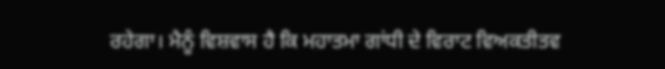ਰਹੇਗਾ। ਮੈਨੂੰ ਵਿਸ਼ਵਾਸ ਹੈ ਕਿ ਮਹਾਤਮਾ ਗਾਂਧੀ ਦੇ ਵਿਰਾਟ ਵਿਅਕਤੀਤਵ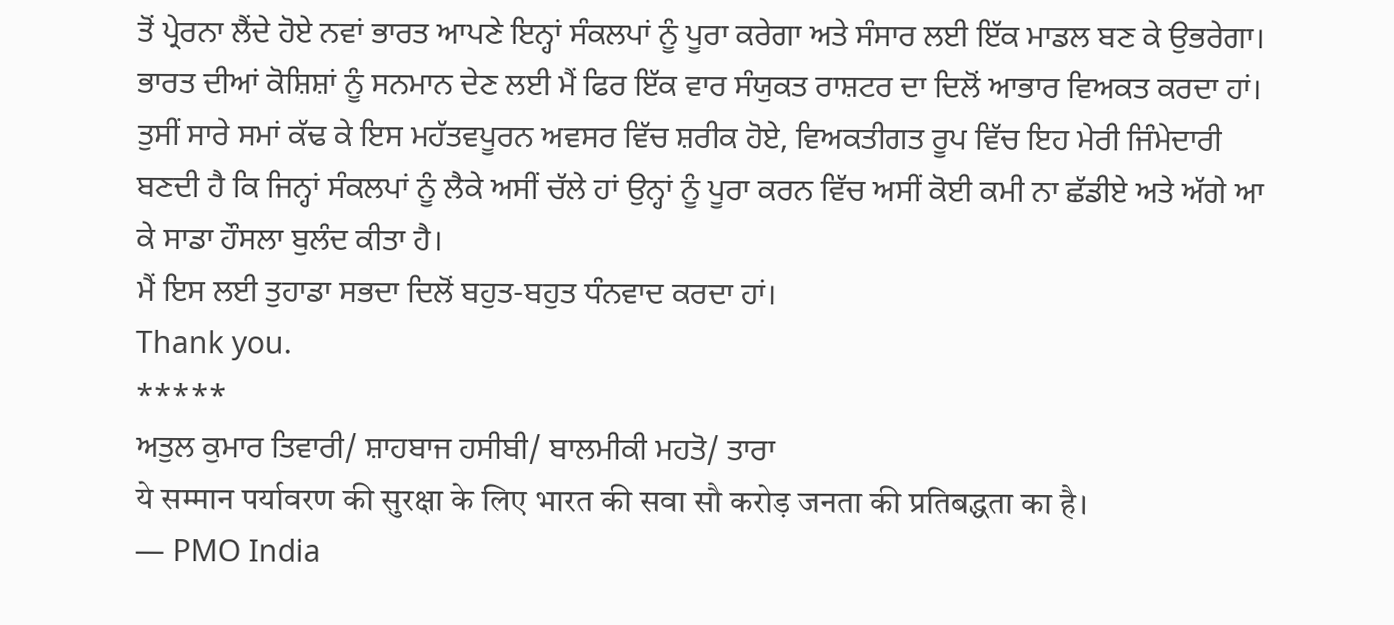ਤੋਂ ਪ੍ਰੇਰਨਾ ਲੈਂਦੇ ਹੋਏ ਨਵਾਂ ਭਾਰਤ ਆਪਣੇ ਇਨ੍ਹਾਂ ਸੰਕਲਪਾਂ ਨੂੰ ਪੂਰਾ ਕਰੇਗਾ ਅਤੇ ਸੰਸਾਰ ਲਈ ਇੱਕ ਮਾਡਲ ਬਣ ਕੇ ਉਭਰੇਗਾ। ਭਾਰਤ ਦੀਆਂ ਕੋਸ਼ਿਸ਼ਾਂ ਨੂੰ ਸਨਮਾਨ ਦੇਣ ਲਈ ਮੈਂ ਫਿਰ ਇੱਕ ਵਾਰ ਸੰਯੁਕਤ ਰਾਸ਼ਟਰ ਦਾ ਦਿਲੋਂ ਆਭਾਰ ਵਿਅਕਤ ਕਰਦਾ ਹਾਂ।
ਤੁਸੀਂ ਸਾਰੇ ਸਮਾਂ ਕੱਢ ਕੇ ਇਸ ਮਹੱਤਵਪੂਰਨ ਅਵਸਰ ਵਿੱਚ ਸ਼ਰੀਕ ਹੋਏ, ਵਿਅਕਤੀਗਤ ਰੂਪ ਵਿੱਚ ਇਹ ਮੇਰੀ ਜਿੰਮੇਦਾਰੀ ਬਣਦੀ ਹੈ ਕਿ ਜਿਨ੍ਹਾਂ ਸੰਕਲਪਾਂ ਨੂੰ ਲੈਕੇ ਅਸੀਂ ਚੱਲੇ ਹਾਂ ਉਨ੍ਹਾਂ ਨੂੰ ਪੂਰਾ ਕਰਨ ਵਿੱਚ ਅਸੀਂ ਕੋਈ ਕਮੀ ਨਾ ਛੱਡੀਏ ਅਤੇ ਅੱਗੇ ਆ ਕੇ ਸਾਡਾ ਹੌਸਲਾ ਬੁਲੰਦ ਕੀਤਾ ਹੈ।
ਮੈਂ ਇਸ ਲਈ ਤੁਹਾਡਾ ਸਭਦਾ ਦਿਲੋਂ ਬਹੁਤ-ਬਹੁਤ ਧੰਨਵਾਦ ਕਰਦਾ ਹਾਂ।
Thank you.
*****
ਅਤੁਲ ਕੁਮਾਰ ਤਿਵਾਰੀ/ ਸ਼ਾਹਬਾਜ ਹਸੀਬੀ/ ਬਾਲਮੀਕੀ ਮਹਤੋ/ ਤਾਰਾ
ये सम्मान पर्यावरण की सुरक्षा के लिए भारत की सवा सौ करोड़ जनता की प्रतिबद्धता का है।
— PMO India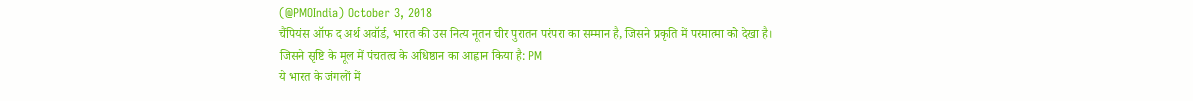(@PMOIndia) October 3, 2018
चैंपियंस ऑफ द अर्थ अवॉर्ड, भारत की उस नित्य नूतन चीर पुरातन परंपरा का सम्मान है, जिसने प्रकृति में परमात्मा को देखा है।
जिसने सृष्टि के मूल में पंचतत्व के अधिष्ठान का आह्वान किया है: PM
ये भारत के जंगलों में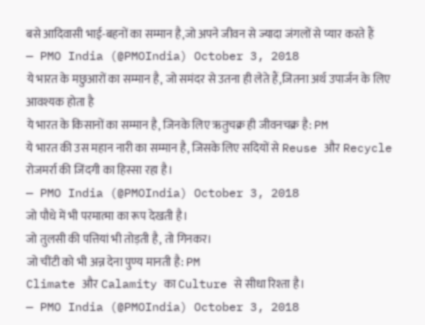बसे आदिवासी भाई-बहनों का सम्मान है,जो अपने जीवन से ज्यादा जंगलों से प्यार करते हैं
— PMO India (@PMOIndia) October 3, 2018
ये भारत के मछुआरों का सम्मान है, जो समंदर से उतना ही लेते हैं,जितना अर्थ उपार्जन के लिए आवश्यक होता है
ये भारत के किसानों का सम्मान है, जिनके लिए ऋतुचक्र ही जीवनचक्र है: PM
ये भारत की उस महान नारी का सम्मान है, जिसके लिए सदियों से Reuse और Recycle रोजमर्रा की जिंदगी का हिस्सा रहा है।
— PMO India (@PMOIndia) October 3, 2018
जो पौधे में भी परमात्मा का रूप देखती है।
जो तुलसी की पत्तियां भी तोड़ती है, तो गिनकर।
जो चींटी को भी अन्न देना पुण्य मानती है: PM
Climate और Calamity का Culture से सीधा रिश्ता है।
— PMO India (@PMOIndia) October 3, 2018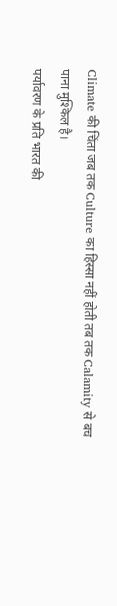Climate की चिंता जब तक Culture का हिस्सा नहीं होती तब तक Calamity से बच पाना मुश्किल है।
पर्यावरण के प्रति भारत की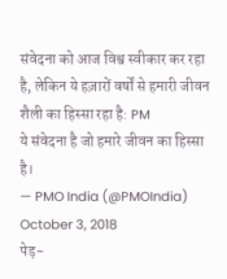संवेदना को आज विश्व स्वीकार कर रहा है, लेकिन ये हज़ारों वर्षों से हमारी जीवन शैली का हिस्सा रहा है: PM
ये संवेदना है जो हमारे जीवन का हिस्सा है।
— PMO India (@PMOIndia) October 3, 2018
पेड़-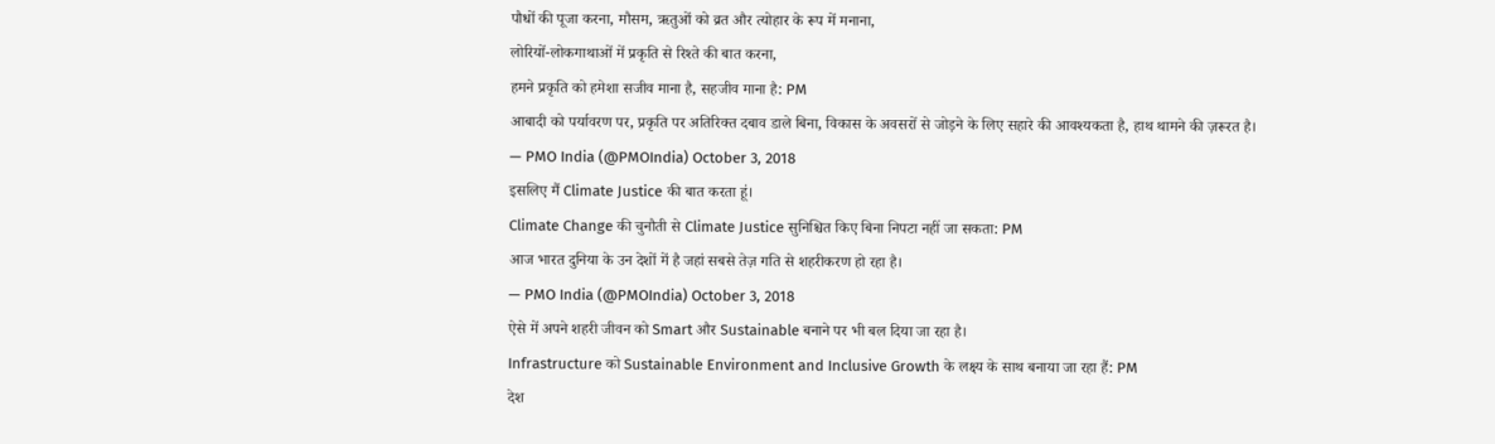पौधों की पूजा करना, मौसम, ऋतुओं को व्रत और त्योहार के रूप में मनाना,
लोरियों-लोकगाथाओं में प्रकृति से रिश्ते की बात करना,
हमने प्रकृति को हमेशा सजीव माना है, सहजीव माना है: PM
आबादी को पर्यावरण पर, प्रकृति पर अतिरिक्त दबाव डाले बिना, विकास के अवसरों से जोड़ने के लिए सहारे की आवश्यकता है, हाथ थामने की ज़रूरत है।
— PMO India (@PMOIndia) October 3, 2018
इसलिए मैं Climate Justice की बात करता हूं।
Climate Change की चुनौती से Climate Justice सुनिश्चित किए बिना निपटा नहीं जा सकता: PM
आज भारत दुनिया के उन देशों में है जहां सबसे तेज़ गति से शहरीकरण हो रहा है।
— PMO India (@PMOIndia) October 3, 2018
ऐसे में अपने शहरी जीवन को Smart और Sustainable बनाने पर भी बल दिया जा रहा है।
Infrastructure को Sustainable Environment and Inclusive Growth के लक्ष्य के साथ बनाया जा रहा हैं: PM
देश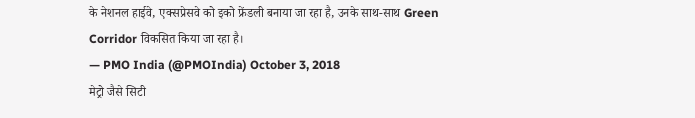के नेशनल हाईवे, एक्सप्रेसवे को इको फ्रेंडली बनाया जा रहा है, उनके साथ-साथ Green Corridor विकसित किया जा रहा है।
— PMO India (@PMOIndia) October 3, 2018
मेट्रो जैसे सिटी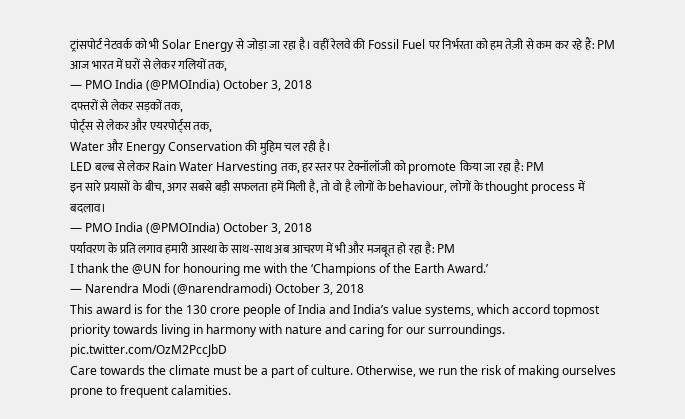ट्रांसपोर्ट नेटवर्क को भी Solar Energy से जोड़ा जा रहा है। वहीं रेलवे की Fossil Fuel पर निर्भरता को हम तेज़ी से कम कर रहे हैं: PM
आज भारत में घरों से लेकर गलियों तक,
— PMO India (@PMOIndia) October 3, 2018
दफ्तरों से लेकर सड़कों तक,
पोर्ट्स से लेकर और एयरपोर्ट्स तक,
Water और Energy Conservation की मुहिम चल रही है।
LED बल्ब से लेकर Rain Water Harvesting तक, हर स्तर पर टेक्नॉलॉजी को promote किया जा रहा है: PM
इन सारे प्रयासों के बीच, अगर सबसे बड़ी सफलता हमें मिली है, तो वो है लोगों के behaviour, लोगों के thought process में बदलाव।
— PMO India (@PMOIndia) October 3, 2018
पर्यावरण के प्रति लगाव हमारी आस्था के साथ-साथ अब आचरण में भी और मजबूत हो रहा है: PM
I thank the @UN for honouring me with the ‘Champions of the Earth Award.’
— Narendra Modi (@narendramodi) October 3, 2018
This award is for the 130 crore people of India and India’s value systems, which accord topmost priority towards living in harmony with nature and caring for our surroundings. pic.twitter.com/OzM2PccJbD
Care towards the climate must be a part of culture. Otherwise, we run the risk of making ourselves prone to frequent calamities.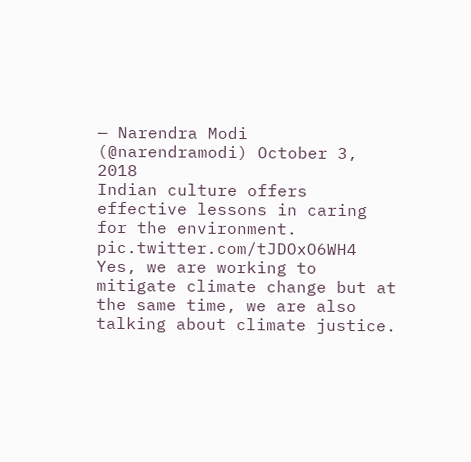— Narendra Modi (@narendramodi) October 3, 2018
Indian culture offers effective lessons in caring for the environment. pic.twitter.com/tJDOxO6WH4
Yes, we are working to mitigate climate change but at the same time, we are also talking about climate justice.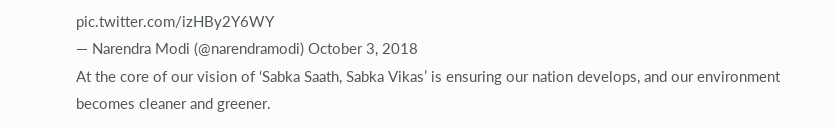pic.twitter.com/izHBy2Y6WY
— Narendra Modi (@narendramodi) October 3, 2018
At the core of our vision of ‘Sabka Saath, Sabka Vikas’ is ensuring our nation develops, and our environment becomes cleaner and greener.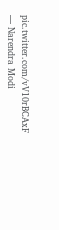pic.twitter.com/vV10rBCAxF
— Narendra Modi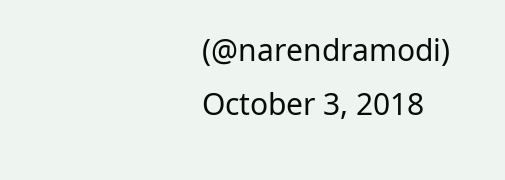(@narendramodi) October 3, 2018